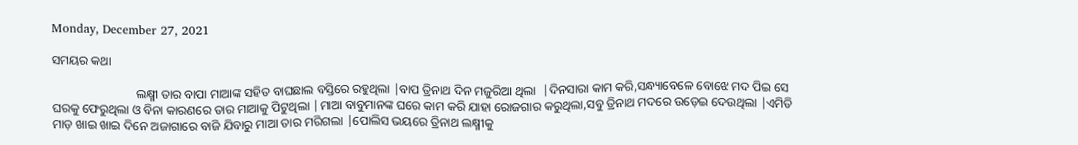Monday, December 27, 2021

ସମୟର କଥା

                           ଲକ୍ଷ୍ମୀ ତାର ବାପା ମାଆଙ୍କ ସହିତ ବାଘଛାଲ ବସ୍ତିରେ ରହୁଥିଲା |ବାପ ତ୍ରିନାଥ ଦିନ ମଜୁରିଆ ଥିଲା  |ଦିନସାରା କାମ କରି,ସନ୍ଧ୍ୟାବେଳେ ବୋଝେ ମଦ ପିଇ ସେ ଘରକୁ ଫେରୁଥିଲା ଓ ବିନା କାରଣରେ ତାର ମାଆକୁ ପିଟୁଥିଲା |ମାଆ ବାବୁମାନଙ୍କ ଘରେ କାମ କରି ଯାହା ରୋଜଗାର କରୁଥିଲା,ସବୁ ତ୍ରିନାଥ ମଦରେ ଉଡ଼େଇ ଦେଉଥିଲା |ଏମିତି ମାଡ଼ ଖାଇ ଖାଇ ଦିନେ ଅଜାଗାରେ ବାଜି ଯିବାରୁ ମାଆ ତାର ମରିଗଲା |ପୋଲିସ ଭୟରେ ତ୍ରିନାଥ ଲକ୍ଷ୍ମୀକୁ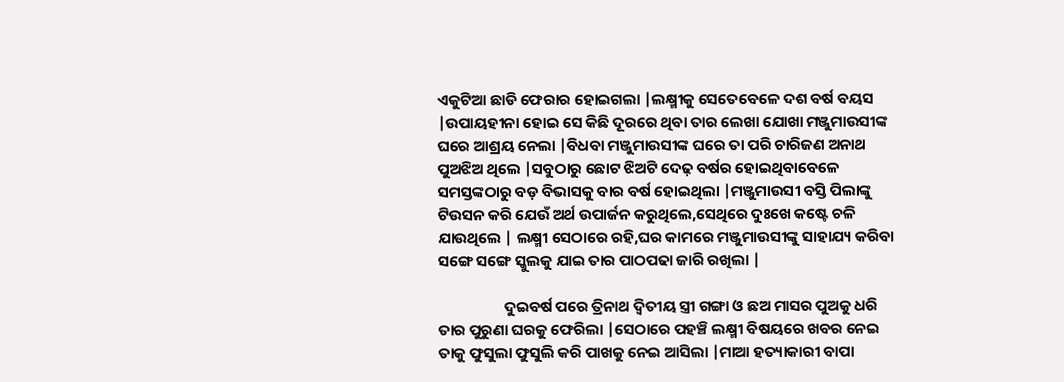ଏକୁଟିଆ ଛାଡି ଫେରାର ହୋଇଗଲା |ଲକ୍ଷ୍ମୀକୁ ସେତେବେଳେ ଦଶ ବର୍ଷ ବୟସ |ଉପାୟହୀନା ହୋଇ ସେ କିଛି ଦୂରରେ ଥିବା ତାର ଲେଖା ଯୋଖା ମଞ୍ଜୁମାଉସୀଙ୍କ  ଘରେ ଆଶ୍ରୟ ନେଲା |ବିଧବା ମଞ୍ଜୁମାଉସୀଙ୍କ ଘରେ ତା ପରି ଚାରିଜଣ ଅନାଥ ପୁଅଝିଅ ଥିଲେ |ସବୁଠାରୁ ଛୋଟ ଝିଅଟି ଦେଢ଼ ବର୍ଷର ହୋଇଥିବାବେଳେ ସମସ୍ତଙ୍କଠାରୁ ବଡ଼ ବିଭାସକୁ ବାର ବର୍ଷ ହୋଇଥିଲା |ମଞ୍ଜୁମାଉସୀ ବସ୍ତି ପିଲାଙ୍କୁ ଟିଉସନ କରି ଯେଉଁ ଅର୍ଥ ଉପାର୍ଜନ କରୁଥିଲେ,ସେଥିରେ ଦୁଃଖେ କଷ୍ଟେ ଚଳି ଯାଉଥିଲେ | ଲକ୍ଷ୍ମୀ ସେଠାରେ ରହି,ଘର କାମରେ ମଞ୍ଜୁମାଉସୀଙ୍କୁ ସାହାଯ୍ୟ କରିବା ସଙ୍ଗେ ସଙ୍ଗେ ସ୍କୁଲକୁ ଯାଇ ତାର ପାଠପଢା ଜାରି ରଖିଲା |

                   ଦୁଇବର୍ଷ ପରେ ତ୍ରିନାଥ ଦ୍ୱିତୀୟ ସ୍ତ୍ରୀ ଗଙ୍ଗା ଓ ଛଅ ମାସର ପୁଅକୁ ଧରି ତାର ପୁରୁଣା ଘରକୁ ଫେରିଲା |ସେଠାରେ ପହଞ୍ଚି ଲକ୍ଷ୍ମୀ ବିଷୟରେ ଖବର ନେଇ ତାକୁ ଫୁସୁଲା ଫୁସୁଲି କରି ପାଖକୁ ନେଇ ଆସିଲା |ମାଆ ହତ୍ୟାକାରୀ ବାପା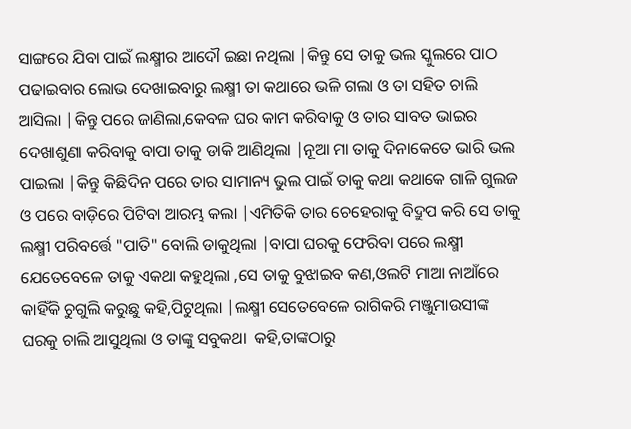ସାଙ୍ଗରେ ଯିବା ପାଇଁ ଲକ୍ଷ୍ମୀର ଆଦୌ ଇଛା ନଥିଲା |କିନ୍ତୁ ସେ ତାକୁ ଭଲ ସ୍କୁଲରେ ପାଠ ପଢାଇବାର ଲୋଭ ଦେଖାଇବାରୁ ଲକ୍ଷ୍ମୀ ତା କଥାରେ ଭଳି ଗଲା ଓ ତା ସହିତ ଚାଲି ଆସିଲା |କିନ୍ତୁ ପରେ ଜାଣିଲା,କେବଳ ଘର କାମ କରିବାକୁ ଓ ତାର ସାବତ ଭାଇର ଦେଖାଶୁଣା କରିବାକୁ ବାପା ତାକୁ ଡାକି ଆଣିଥିଲା |ନୂଆ ମା ତାକୁ ଦିନାକେତେ ଭାରି ଭଲ ପାଇଲା |କିନ୍ତୁ କିଛିଦିନ ପରେ ତାର ସାମାନ୍ୟ ଭୁଲ ପାଇଁ ତାକୁ କଥା କଥାକେ ଗାଳି ଗୁଲଜ ଓ ପରେ ବାଡ଼ିରେ ପିଟିବା ଆରମ୍ଭ କଲା |ଏମିତିକି ତାର ଚେହେରାକୁ ବିଦ୍ରୁପ କରି ସେ ତାକୁ ଲକ୍ଷ୍ମୀ ପରିବର୍ତ୍ତେ "ପାତି" ବୋଲି ଡାକୁଥିଲା |ବାପା ଘରକୁ ଫେରିବା ପରେ ଲକ୍ଷ୍ମୀ ଯେତେବେଳେ ତାକୁ ଏକଥା କହୁଥିଲା ,ସେ ତାକୁ ବୁଝାଇବ କଣ,ଓଲଟି ମାଆ ନାଆଁରେ କାହିଁକି ଚୁଗୁଲି କରୁଛୁ କହି,ପିଟୁଥିଲା |ଲକ୍ଷ୍ମୀ ସେତେବେଳେ ରାଗିକରି ମଞ୍ଜୁମାଉସୀଙ୍କ ଘରକୁ ଚାଲି ଆସୁଥିଲା ଓ ତାଙ୍କୁ ସବୁକଥା  କହି,ତାଙ୍କଠାରୁ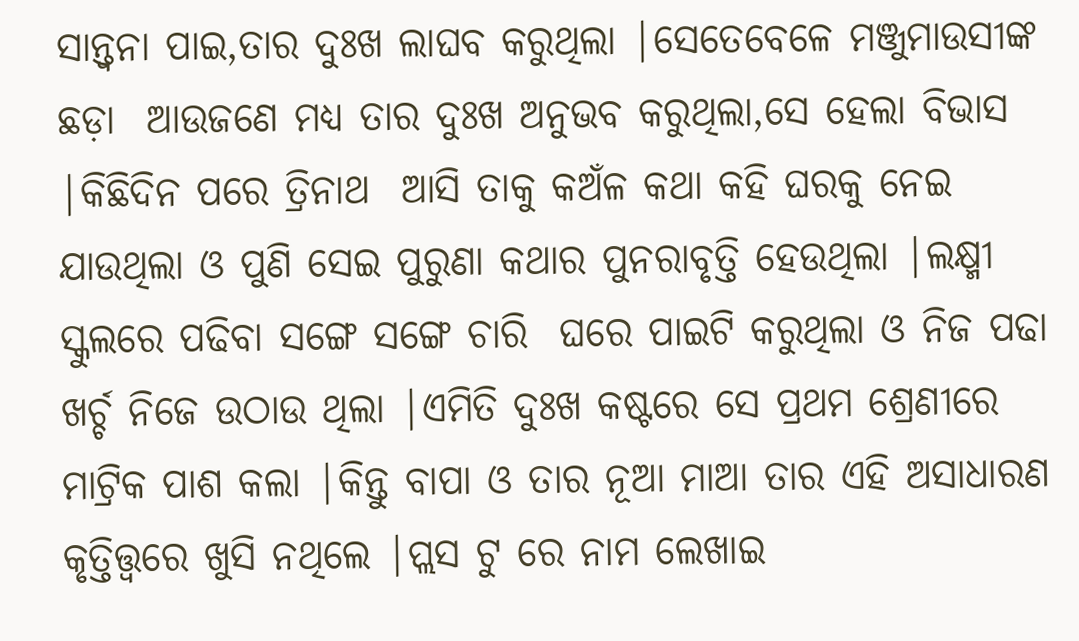ସାନ୍ତ୍ୱନା ପାଇ,ତାର ଦୁଃଖ ଲାଘବ କରୁଥିଲା |ସେତେବେଳେ ମଞ୍ଜୁମାଉସୀଙ୍କ ଛଡ଼ା  ଆଉଜଣେ ମଧ୍ୟ ତାର ଦୁଃଖ ଅନୁଭବ କରୁଥିଲା,ସେ ହେଲା ବିଭାସ |କିଛିଦିନ ପରେ ତ୍ରିନାଥ  ଆସି ତାକୁ କଅଁଳ କଥା କହି ଘରକୁ ନେଇ ଯାଉଥିଲା ଓ ପୁଣି ସେଇ ପୁରୁଣା କଥାର ପୁନରାବୃତ୍ତି ହେଉଥିଲା |ଲକ୍ଷ୍ମୀ ସ୍କୁଲରେ ପଢିବା ସଙ୍ଗେ ସଙ୍ଗେ ଚାରି  ଘରେ ପାଇଟି କରୁଥିଲା ଓ ନିଜ ପଢା ଖର୍ଚ୍ଚ ନିଜେ ଉଠାଉ ଥିଲା |ଏମିତି ଦୁଃଖ କଷ୍ଟରେ ସେ ପ୍ରଥମ ଶ୍ରେଣୀରେ ମାଟ୍ରିକ ପାଶ କଲା |କିନ୍ତୁ ବାପା ଓ ତାର ନୂଆ ମାଆ ତାର ଏହି ଅସାଧାରଣ କୃତ୍ତିତ୍ତ୍ଵରେ ଖୁସି ନଥିଲେ |ପ୍ଲସ ଟୁ ରେ ନାମ ଲେଖାଇ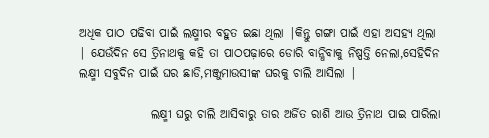ଅଧିକ ପାଠ ପଢିବା ପାଇଁ ଲକ୍ଷ୍ମୀର ବହୁତ ଇଛା ଥିଲା |କିନ୍ତୁ ଗଙ୍ଗା ପାଇଁ ଏହା ଅସହ୍ୟ ଥିଲା | ଯେଉଁଦିନ ସେ ତ୍ରିନାଥକୁ କହି ତା ପାଠପଢ଼ାରେ ଡୋରି ବାନ୍ଧିବାକୁ ନିଷ୍ପତ୍ତି ନେଲା,ସେହିଦିନ ଲକ୍ଷ୍ମୀ ସବୁଦିନ ପାଇଁ ଘର ଛାଡି,ମଞ୍ଜୁମାଉସୀଙ୍କ ଘରକୁ ଚାଲି ଆସିଲା |

               ଲକ୍ଷ୍ମୀ ଘରୁ ଚାଲି ଆସିବାରୁ ତାର ଅର୍ଜିତ ରାଶି ଆଉ ତ୍ରିନାଥ ପାଇ ପାରିଲା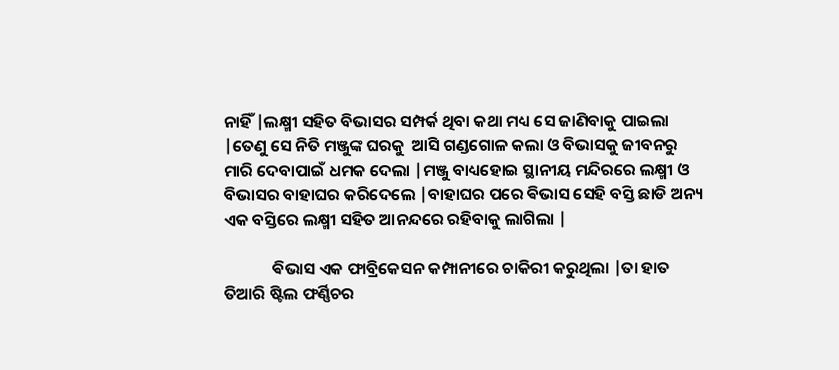ନାହିଁ |ଲକ୍ଷ୍ମୀ ସହିତ ବିଭାସର ସମ୍ପର୍କ ଥିବା କଥା ମଧ୍ୟ ସେ ଜାଣିବାକୁ ପାଇଲା |ତେଣୁ ସେ ନିତି ମଞ୍ଜୁଙ୍କ ଘରକୁ  ଆସି ଗଣ୍ଡଗୋଳ କଲା ଓ ବିଭାସକୁ ଜୀବନରୁ ମାରି ଦେବାପାଇଁ ଧମକ ଦେଲା |ମଞ୍ଜୁ ବାଧ୍ୟହୋଇ ସ୍ଥାନୀୟ ମନ୍ଦିରରେ ଲକ୍ଷ୍ମୀ ଓ ବିଭାସର ବାହାଘର କରିଦେଲେ |ବାହାଘର ପରେ ଵିଭାସ ସେହି ବସ୍ତି ଛାଡି ଅନ୍ୟ ଏକ ବସ୍ତିରେ ଲକ୍ଷ୍ମୀ ସହିତ ଆନନ୍ଦରେ ରହିବାକୁ ଲାଗିଲା |

             ଵିଭାସ ଏକ ଫାବ୍ରିକେସନ କମ୍ପାନୀରେ ଚାକିରୀ କରୁଥିଲା |ତା ହାତ ତିଆରି ଷ୍ଟିଲ ଫର୍ଣ୍ଣିଚର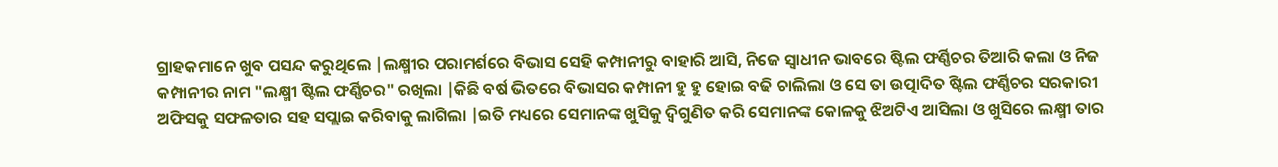ଗ୍ରାହକମାନେ ଖୁବ ପସନ୍ଦ କରୁଥିଲେ |ଲକ୍ଷ୍ମୀର ପରାମର୍ଶରେ ବିଭାସ ସେହି କମ୍ପାନୀରୁ ବାହାରି ଆସି, ନିଜେ ସ୍ୱାଧୀନ ଭାବରେ ଷ୍ଟିଲ ଫର୍ଣ୍ଣିଚର ତିଆରି କଲା ଓ ନିଜ କମ୍ପାନୀର ନାମ "ଲକ୍ଷ୍ମୀ ଷ୍ଟିଲ ଫର୍ଣ୍ଣିଚର" ରଖିଲା |କିଛି ବର୍ଷ ଭିତରେ ବିଭାସର କମ୍ପାନୀ ହୁ ହୁ ହୋଇ ବଢି ଚାଲିଲା ଓ ସେ ତା ଉତ୍ପାଦିତ ଷ୍ଟିଲ ଫର୍ଣ୍ଣିଚର ସରକାରୀ ଅଫିସକୁ ସଫଳତାର ସହ ସପ୍ଲାଇ କରିବାକୁ ଲାଗିଲା |ଇତି ମଧ୍ୟରେ ସେମାନଙ୍କ ଖୁସିକୁ ଦ୍ୱିଗୁଣିତ କରି ସେମାନଙ୍କ କୋଳକୁ ଝିଅଟିଏ ଆସିଲା ଓ ଖୁସିରେ ଲକ୍ଷ୍ମୀ ତାର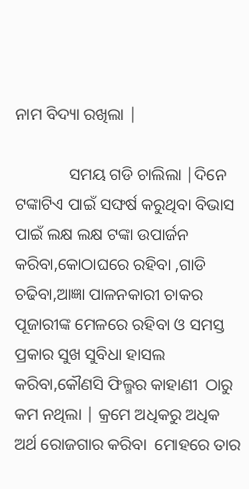ନାମ ବିଦ୍ୟା ରଖିଲା |

             ସମୟ ଗଡି ଚାଲିଲା |ଦିନେ ଟଙ୍କାଟିଏ ପାଇଁ ସଙ୍ଘର୍ଷ କରୁଥିବା ବିଭାସ ପାଇଁ ଲକ୍ଷ ଲକ୍ଷ ଟଙ୍କା ଉପାର୍ଜନ କରିବା,କୋଠାଘରେ ରହିବା ,ଗାଡି ଚଢିବା,ଆଜ୍ଞା ପାଳନକାରୀ ଚାକର ପୂଜାରୀଙ୍କ ମେଳରେ ରହିବା ଓ ସମସ୍ତ ପ୍ରକାର ସୁଖ ସୁବିଧା ହାସଲ କରିବା,କୌଣସି ଫିଲ୍ମର କାହାଣୀ  ଠାରୁ କମ ନଥିଲା | କ୍ରମେ ଅଧିକରୁ ଅଧିକ  ଅର୍ଥ ରୋଜଗାର କରିବା  ମୋହରେ ତାର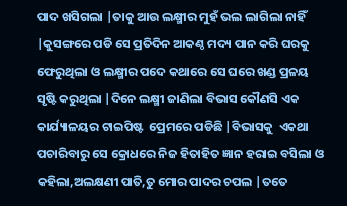ପାଦ ଖସିଗଲା |ତାକୁ ଆଉ ଲକ୍ଷ୍ମୀର ମୁହଁ ଭଲ ଲାଗିଲା ନାହିଁ |କୁସଙ୍ଗରେ ପଡି ସେ ପ୍ରତିଦିନ ଆକଣ୍ଠ ମଦ୍ୟ ପାନ କରି ଘରକୁ ଫେରୁଥିଲା ଓ ଲକ୍ଷ୍ମୀର ପଦେ କଥାରେ ସେ ଘରେ ଖଣ୍ଡ ପ୍ରଳୟ ସୃଷ୍ଟି କରୁଥିଲା |ଦିନେ ଲକ୍ଷ୍ମୀ ଜାଣିଲା ବିଭାସ କୌଣସି ଏକ କାର୍ଯ୍ୟାଳୟର ଟାଇପିଷ୍ଟ  ପ୍ରେମରେ ପଡିଛି |ବିଭାସକୁ  ଏକଥା ପଚାରିବାରୁ ସେ କ୍ରୋଧରେ ନିଜ ହିତାହିତ ଜ୍ଞାନ ହରାଇ ବସିଲା ଓ କହିଲା,ଅଲକ୍ଷଣୀ ପାତି,ତୁ ମୋର ପାଦର ଚପଲ |ତତେ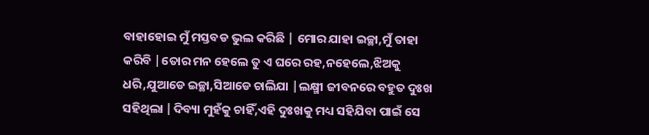ବାହାହୋଇ ମୁଁ ମସ୍ତବଡ ଭୁଲ କରିଛି | ମୋର ଯାହା ଇଚ୍ଛା,ମୁଁ ତାହା କରିବି |ତୋର ମନ ହେଲେ ତୁ ଏ ଘରେ ରହ,ନହେଲେ,ଝିଅକୁ ଧରି,ଯୁଆଡେ ଇଚ୍ଛା,ସିଆଡେ ଚାଲିଯା |ଲକ୍ଷ୍ମୀ ଜୀବନରେ ବହୁତ ଦୁଃଖ ସହିଥିଲା |ଦିବ୍ୟା ମୁହଁକୁ ଚାହିଁ,ଏହି ଦୁଃଖକୁ ମଧ୍ୟ ସହିଯିବା ପାଇଁ ସେ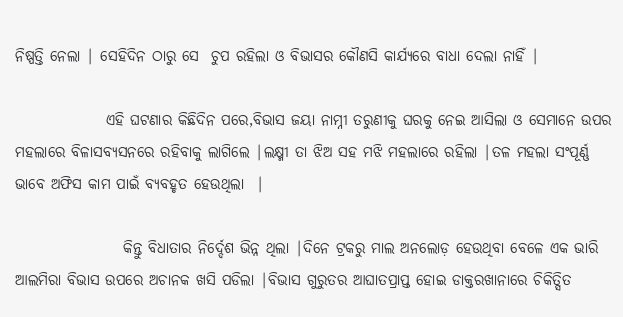ନିଷ୍ପତ୍ତି ନେଲା | ସେହିଦିନ ଠାରୁ ସେ  ଚୁପ ରହିଲା ଓ ବିଭାସର କୌଣସି କାର୍ଯ୍ୟରେ ବାଧା ଦେଲା ନାହିଁ |

               ଏହି ଘଟଣାର କିଛିଦିନ ପରେ,ବିଭାସ ଜୟା ନାମ୍ନୀ ତରୁଣୀକୁ ଘରକୁ ନେଇ ଆସିଲା ଓ ସେମାନେ ଉପର ମହଲାରେ ବିଳାସବ୍ୟସନରେ ରହିବାକୁ ଲାଗିଲେ |ଲକ୍ଷ୍ମୀ ତା ଝିଅ ସହ ମଝି ମହଲାରେ ରହିଲା |ତଳ ମହଲା ସଂପୂର୍ଣ୍ଣ ଭାବେ ଅଫିସ କାମ ପାଇଁ ବ୍ୟବହୃତ ହେଉଥିଲା  |

                  କିନ୍ତୁ ବିଧାତାର ନିର୍ଦ୍ଦେଶ ଭିନ୍ନ ଥିଲା |ଦିନେ ଟ୍ରକରୁ ମାଲ ଅନଲୋଡ଼ ହେଉଥିବା ବେଳେ ଏକ ଭାରି ଆଲମିରା ବିଭାସ ଉପରେ ଅଚାନକ ଖସି ପଡିଲା |ବିଭାସ ଗୁରୁତର ଆଘାତପ୍ରାପ୍ତ ହୋଇ ଡାକ୍ତରଖାନାରେ ଚିକିତ୍ସିତ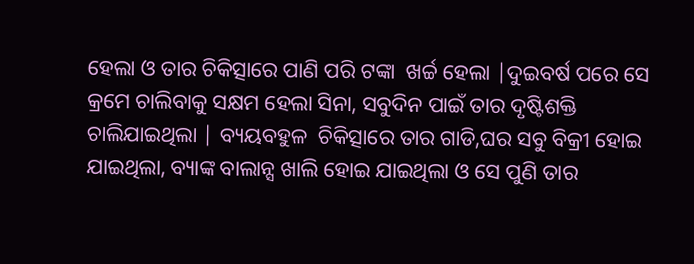ହେଲା ଓ ତାର ଚିକିତ୍ସାରେ ପାଣି ପରି ଟଙ୍କା  ଖର୍ଚ୍ଚ ହେଲା |ଦୁଇବର୍ଷ ପରେ ସେ କ୍ରମେ ଚାଲିବାକୁ ସକ୍ଷମ ହେଲା ସିନା, ସବୁଦିନ ପାଇଁ ତାର ଦୃଷ୍ଟିଶକ୍ତି ଚାଲିଯାଇଥିଲା | ବ୍ୟୟବହୁଳ  ଚିକିତ୍ସାରେ ତାର ଗାଡି,ଘର ସବୁ ବିକ୍ରୀ ହୋଇ ଯାଇଥିଲା, ବ୍ୟାଙ୍କ ବାଲାନ୍ସ ଖାଲି ହୋଇ ଯାଇଥିଲା ଓ ସେ ପୁଣି ତାର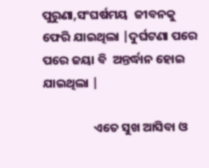ପୁରୁଣା,ସଂଘର୍ଷମୟ  ଜୀବନକୁ ଫେରି ଯାଇଥିଲା |ଦୁର୍ଘଟଣା ପରେ ପରେ ଜୟା ବି  ଅନ୍ତର୍ଦ୍ଧାନ ହୋଇ ଯାଇଥିଲା |

                  ଏତେ ସୁଖ ଆସିବା ଓ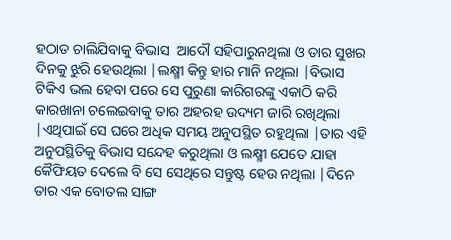ହଠାତ ଚାଲିଯିବାକୁ ବିଭାସ  ଆଦୌ ସହିପାରୁନଥିଲା ଓ ତାର ସୁଖର ଦିନକୁ ଝୁରି ହେଉଥିଲା |ଲକ୍ଷ୍ମୀ କିନ୍ତୁ ହାର ମାନି ନଥିଲା |ବିଭାସ ଟିକିଏ ଭଲ ହେବା ପରେ ସେ ପୁରୁଣା କାରିଗରଙ୍କୁ ଏକାଠି କରି କାରଖାନା ଚଲେଇବାକୁ ତାର ଅହରହ ଉଦ୍ୟମ ଜାରି ରଖିଥିଲା |ଏଥିପାଇଁ ସେ ଘରେ ଅଧିକ ସମୟ ଅନୁପସ୍ଥିତ ରହୁଥିଲା |ତାର ଏହି ଅନୁପସ୍ଥିତିକୁ ବିଭାସ ସନ୍ଦେହ କରୁଥିଲା ଓ ଲକ୍ଷ୍ମୀ ଯେତେ ଯାହା କୈଫିୟତ ଦେଲେ ବି ସେ ସେଥିରେ ସନ୍ତୁଷ୍ଟ ହେଉ ନଥିଲା |ଦିନେ ତାର ଏକ ବୋତଲ ସାଙ୍ଗ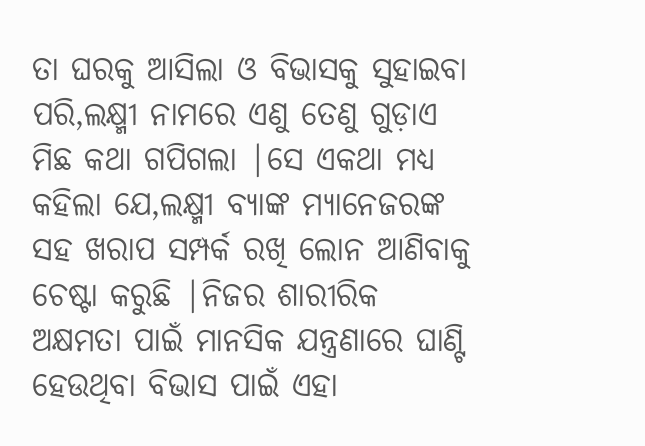ତା ଘରକୁ ଆସିଲା ଓ ବିଭାସକୁ ସୁହାଇବା ପରି,ଲକ୍ଷ୍ମୀ ନାମରେ ଏଣୁ ତେଣୁ ଗୁଡ଼ାଏ ମିଛ କଥା ଗପିଗଲା |ସେ ଏକଥା ମଧ୍ୟ କହିଲା ଯେ,ଲକ୍ଷ୍ମୀ ବ୍ୟାଙ୍କ ମ୍ୟାନେଜରଙ୍କ ସହ ଖରାପ ସମ୍ପର୍କ ରଖି ଲୋନ ଆଣିବାକୁ ଚେଷ୍ଟା କରୁଛି |ନିଜର ଶାରୀରିକ ଅକ୍ଷମତା ପାଇଁ ମାନସିକ ଯନ୍ତ୍ରଣାରେ ଘାଣ୍ଟି ହେଉଥିବା ବିଭାସ ପାଇଁ ଏହା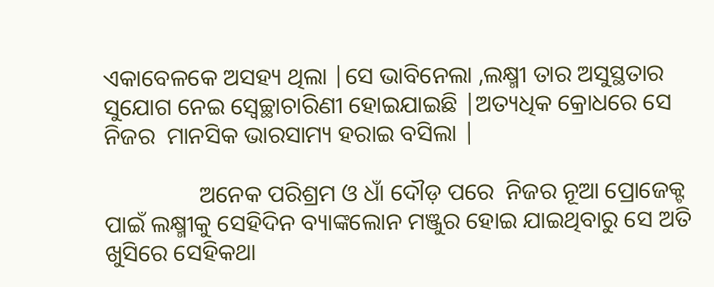ଏକାବେଳକେ ଅସହ୍ୟ ଥିଲା |ସେ ଭାବିନେଲା ,ଲକ୍ଷ୍ମୀ ତାର ଅସୁସ୍ଥତାର ସୁଯୋଗ ନେଇ ସ୍ୱେଚ୍ଛାଚାରିଣୀ ହୋଇଯାଇଛି |ଅତ୍ୟଧିକ କ୍ରୋଧରେ ସେ ନିଜର  ମାନସିକ ଭାରସାମ୍ୟ ହରାଇ ବସିଲା |

                ଅନେକ ପରିଶ୍ରମ ଓ ଧାଁ ଦୌଡ଼ ପରେ  ନିଜର ନୂଆ ପ୍ରୋଜେକ୍ଟ ପାଇଁ ଲକ୍ଷ୍ମୀକୁ ସେହିଦିନ ବ୍ୟାଙ୍କଲୋନ ମଞ୍ଜୁର ହୋଇ ଯାଇଥିବାରୁ ସେ ଅତି ଖୁସିରେ ସେହିକଥା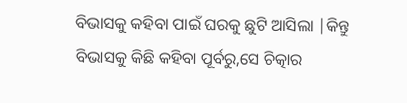ବିଭାସକୁ କହିବା ପାଇଁ ଘରକୁ ଛୁଟି ଆସିଲା |କିନ୍ତୁ ବିଭାସକୁ କିଛି କହିବା ପୂର୍ବରୁ,ସେ ଚିତ୍କାର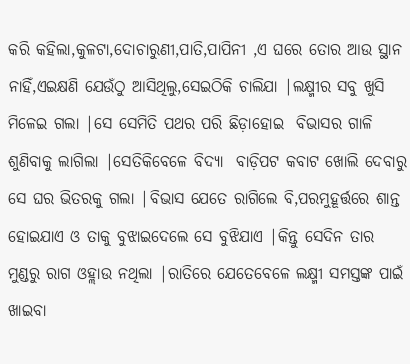କରି କହିଲା,କୁଳଟା,ଦୋଚାରୁଣୀ,ପାତି,ପାପିନୀ ,ଏ ଘରେ ତୋର ଆଉ ସ୍ଥାନ ନାହିଁ,ଏଇକ୍ଷଣି ଯେଉଁଠୁ ଆସିଥିଲୁ,ସେଇଠିକି ଚାଲିଯା |ଲକ୍ଷ୍ମୀର ସବୁ ଖୁସି ମିଳେଇ ଗଲା |ସେ ସେମିତି ପଥର ପରି ଛିଡ଼ାହୋଇ  ବିଭାସର ଗାଳି ଶୁଣିବାକୁ ଲାଗିଲା |ସେତିକିବେଳେ ବିଦ୍ୟା  ବାଡ଼ିପଟ କବାଟ ଖୋଲି ଦେବାରୁ ସେ ଘର ଭିତରକୁ ଗଲା |ବିଭାସ ଯେତେ ରାଗିଲେ ବି,ପରମୁହୂର୍ତ୍ତରେ ଶାନ୍ତ ହୋଇଯାଏ ଓ ତାକୁ ବୁଝାଇଦେଲେ ସେ ବୁଝିଯାଏ |କିନ୍ତୁ ସେଦିନ ତାର ମୁଣ୍ଡରୁ ରାଗ ଓହ୍ଲାଉ ନଥିଲା |ରାତିରେ ଯେତେବେଳେ ଲକ୍ଷ୍ମୀ ସମସ୍ତଙ୍କ ପାଇଁ ଖାଇବା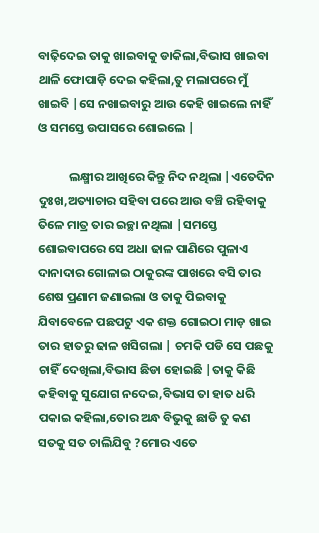ବାଢ଼ିଦେଇ ତାକୁ ଖାଇବାକୁ ଡାକିଲା,ବିଭାସ ଖାଇବା ଥାଳି ଫୋପାଡ଼ି ଦେଇ କହିଲା,ତୁ ମଲାପରେ ମୁଁ ଖାଇବି |ସେ ନଖାଇବାରୁ ଆଉ କେହି ଖାଇଲେ ନାହିଁ ଓ ସମସ୍ତେ ଉପାସରେ ଶୋଇଲେ |

           ଲକ୍ଷ୍ମୀର ଆଖିରେ କିନ୍ତୁ ନିଦ ନଥିଲା |ଏତେଦିନ ଦୁଃଖ,ଅତ୍ୟାଚାର ସହିବା ପରେ ଆଉ ବଞ୍ଚି ରହିବାକୁ ତିଳେ ମାତ୍ର ତାର ଇଚ୍ଛା ନଥିଲା |ସମସ୍ତେ ଶୋଇବାପରେ ସେ ଅଧା ଢାଳ ପାଣିରେ ପୁଳାଏ ଦାନାଦାର ଗୋଳାଇ ଠାକୁରଙ୍କ ପାଖରେ ବସି ତାର ଶେଷ ପ୍ରଣାମ ଜଣାଇଲା ଓ ତାକୁ ପିଇବାକୁ ଯିବାବେଳେ ପଛପଟୁ ଏକ ଶକ୍ତ ଗୋଇଠା ମାଡ଼ ଖାଇ ତାର ହାତରୁ ଢାଳ ଖସିଗଲା | ଚମକି ପଡି ସେ ପଛକୁ ଚାହିଁ ଦେଖିଲା,ବିଭାସ ଛିଡା ହୋଇଛି |ତାକୁ କିଛି କହିବାକୁ ସୁଯୋଗ ନଦେଇ,ବିଭାସ ତା ହାତ ଧରି ପକାଇ କହିଲା,ତୋର ଅନ୍ଧ ବିଭୁକୁ ଛାଡି ତୁ କଣ ସତକୁ ସତ ଚାଲିଯିବୁ ?ମୋର ଏତେ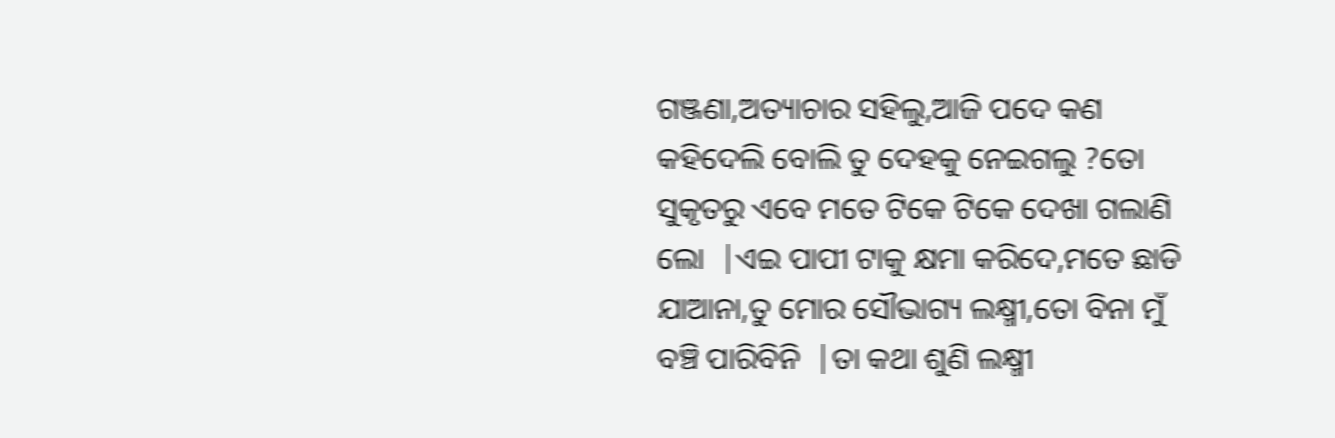ଗଞ୍ଜଣା,ଅତ୍ୟାଚାର ସହିଲୁ,ଆଜି ପଦେ କଣ କହିଦେଲି ବୋଲି ତୁ ଦେହକୁ ନେଇଗଲୁ ?ତୋ ସୁକୃତରୁ ଏବେ ମତେ ଟିକେ ଟିକେ ଦେଖା ଗଲାଣି ଲୋ  |ଏଇ ପାପୀ ଟାକୁ କ୍ଷମା କରିଦେ,ମତେ ଛାଡି ଯାଆନା,ତୁ ମୋର ସୌଭାଗ୍ୟ ଲକ୍ଷ୍ମୀ,ତୋ ବିନା ମୁଁ ବଞ୍ଚି ପାରିବିନି  |ତା କଥା ଶୁଣି ଲକ୍ଷ୍ମୀ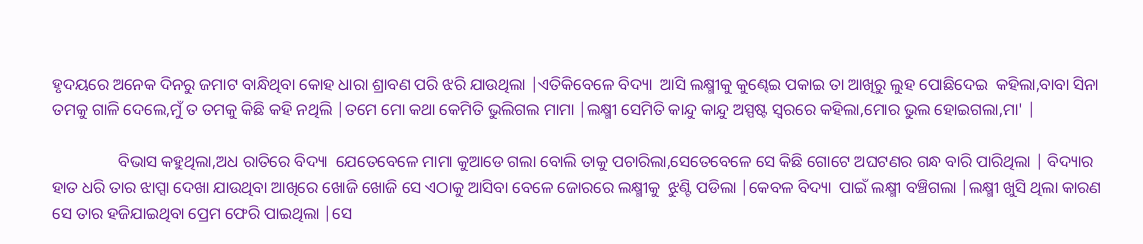ହୃଦୟରେ ଅନେକ ଦିନରୁ ଜମାଟ ବାନ୍ଧିଥିବା କୋହ ଧାରା ଶ୍ରାବଣ ପରି ଝରି ଯାଉଥିଲା |ଏତିକିବେଳେ ବିଦ୍ୟା  ଆସି ଲକ୍ଷ୍ମୀକୁ କୁଣ୍ଢେଇ ପକାଇ ତା ଆଖିରୁ ଲୁହ ପୋଛିଦେଇ  କହିଲା,ବାବା ସିନା ତମକୁ ଗାଳି ଦେଲେ,ମୁଁ ତ ତମକୁ କିଛି କହି ନଥିଲି |ତମେ ମୋ କଥା କେମିତି ଭୁଲିଗଲ ମାମା |ଲକ୍ଷ୍ମୀ ସେମିତି କାନ୍ଦୁ କାନ୍ଦୁ ଅସ୍ପଷ୍ଟ ସ୍ୱରରେ କହିଲା,ମୋର ଭୁଲ ହୋଇଗଲା,ମା' |

                ବିଭାସ କହୁଥିଲା,ଅଧ ରାତିରେ ବିଦ୍ୟା  ଯେତେବେଳେ ମାମା କୁଆଡେ ଗଲା ବୋଲି ତାକୁ ପଚାରିଲା,ସେତେବେଳେ ସେ କିଛି ଗୋଟେ ଅଘଟଣର ଗନ୍ଧ ବାରି ପାରିଥିଲା | ବିଦ୍ୟାର  ହାତ ଧରି ତାର ଝାପ୍ସା ଦେଖା ଯାଉଥିବା ଆଖିରେ ଖୋଜି ଖୋଜି ସେ ଏଠାକୁ ଆସିବା ବେଳେ ଜୋରରେ ଲକ୍ଷ୍ମୀକୁ  ଝୁଣ୍ଟି ପଡିଲା |କେବଳ ବିଦ୍ୟା  ପାଇଁ ଲକ୍ଷ୍ମୀ ବଞ୍ଚିଗଲା |ଲକ୍ଷ୍ମୀ ଖୁସି ଥିଲା କାରଣ ସେ ତାର ହଜିଯାଇଥିବା ପ୍ରେମ ଫେରି ପାଇଥିଲା |ସେ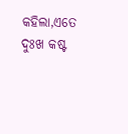କହିଲା,ଏତେ ଦୁଃଖ କଷ୍ଟ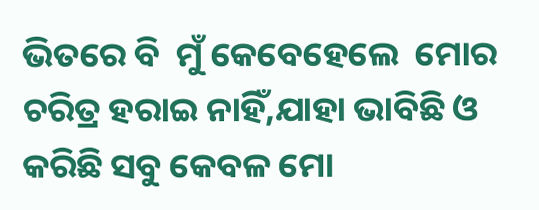ଭିତରେ ବି  ମୁଁ କେବେହେଲେ  ମୋର  ଚରିତ୍ର ହରାଇ ନାହିଁ,ଯାହା ଭାବିଛି ଓ କରିଛି ସବୁ କେବଳ ମୋ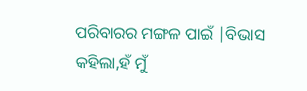ପରିବାରର ମଙ୍ଗଳ ପାଇଁ |ବିଭାସ କହିଲା,ହଁ ମୁଁ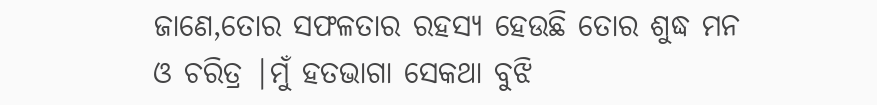ଜାଣେ,ତୋର ସଫଳତାର ରହସ୍ୟ ହେଉଛି ତୋର ଶୁଦ୍ଧ ମନ ଓ ଚରିତ୍ର |ମୁଁ ହତଭାଗା ସେକଥା ବୁଝି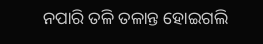ନପାରି ତଳି ତଳାନ୍ତ ହୋଇଗଲି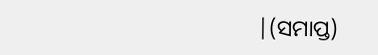|(ସମାପ୍ତ)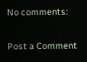No comments:

Post a Comment